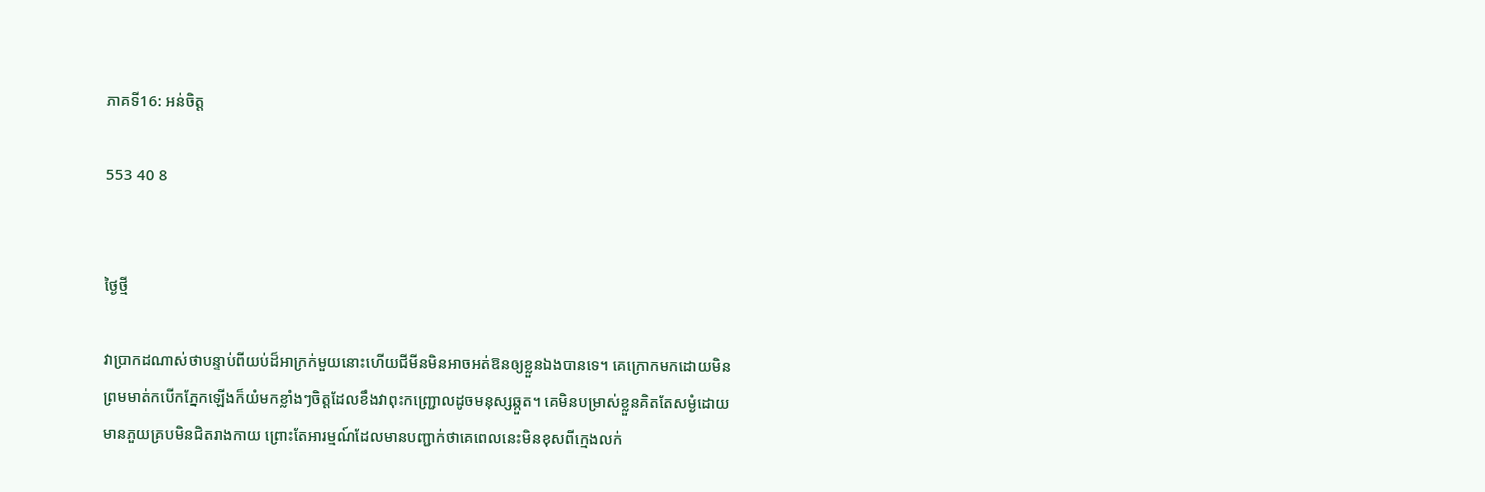ភាគទី16: អន់ចិត្ត

553 40 8


ថ្ងៃថ្មី

វាប្រាកដណាស់ថាបន្ទាប់ពីយប់ដ៏អាក្រក់មួយនោះហើយជីមីនមិនអាចអត់ឱនឲ្យខ្លួនឯងបានទេ។ គេក្រោកមកដោយមិនព្រមមាត់កបើកភ្នែកឡើងក៏យំមកខ្លាំងៗចិត្តដែលខឹងវាពុះកញ្ជ្រោលដូចមនុស្សឆ្កួត។ គេមិនបម្រាស់ខ្លួនគិតតែសម្ងំដោយមានភួយគ្របមិនជិតរាងកាយ ព្រោះតែអារម្មណ៍ដែលមានបញ្ជាក់ថាគេពេលនេះមិនខុសពីក្មេងលក់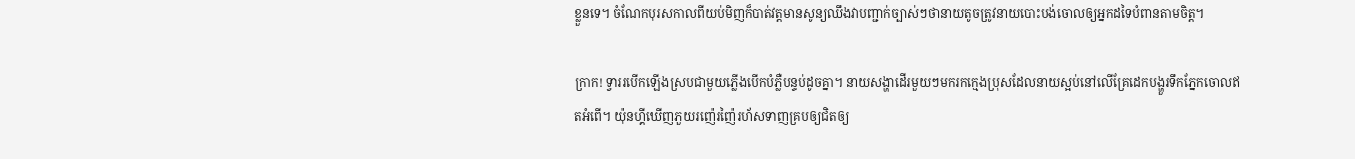ខ្លួនទេ។ ចំណែកបុរសកាលពីយប់មិញក៏បាត់វត្តមានសូន្យឈឹងវាបញ្ជាក់ច្បាស់ៗថានាយតូចត្រូវនាយបោះបង់ចោលឲ្យអ្នកដទៃបំពានតាមចិត្ត។

ក្រាក! ទ្វាររបើកឡើងស្របជាមួយភ្លើងបើកបំភ្លឺបន្ទប់ដូចគ្នា។ នាយសង្ហាដើរមួយៗមករកក្មេងប្រុសដែលនាយស្អប់នៅលើគ្រែដេកបង្ហួរទឹកភ្នែកចោលឥតអំពើ។ យ៉ុនហ្គីឃើញភួយរញ៉េរញ៉ៃរហ័សទាញគ្របឲ្យជិតឲ្យ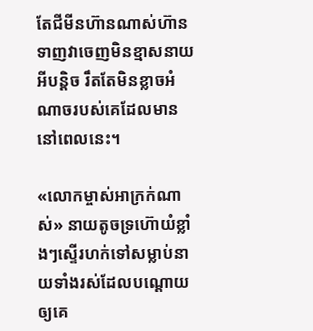តែជីមីនហ៊ានណាស់ហ៊ានទាញវាចេញមិនខ្មាសនាយអីបន្តិច រឹតតែមិនខ្លាចអំណាចរបស់គេដែលមាននៅពេលនេះ។

«លោកម្ចាស់អាក្រក់ណាស់» នាយតូចទ្រហ៊ោយំខ្លាំងៗស្ទើរហក់ទៅសម្លាប់នាយទាំងរស់ដែលបណ្តោយឲ្យគេ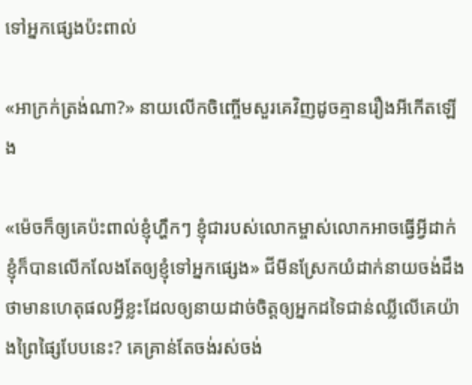ទៅអ្នកផ្សេងប៉ះពាល់

«អាក្រក់ត្រង់ណា?» នាយលើកចិញ្ចើមសួរគេវិញដូចគ្មានរឿងអីកើតឡើង

«ម៉េចក៏ឲ្យគេប៉ះពាល់ខ្ញុំហ្ហឹកៗ ខ្ញុំជារបស់លោកម្ចាស់លោកអាចធ្វើអ្វីដាក់ខ្ញុំក៏បានលើកលែងតែឲ្យខ្ញុំទៅអ្នកផ្សេង» ជីមីនស្រែកយំដាក់នាយចង់ដឹងថាមានហេតុផលអ្វីខ្លះដែលឲ្យនាយដាច់ចិត្តឲ្យអ្នកដទៃជាន់ឈ្លីលើគេយ៉ាងព្រៃផ្សៃបែបនេះ? គេគ្រាន់តែចង់រស់ចង់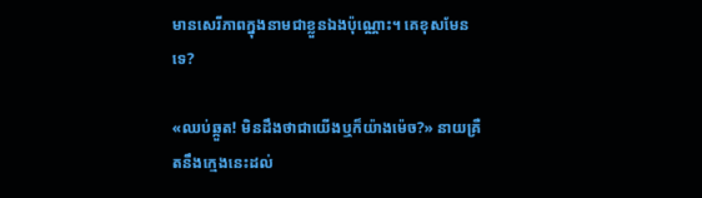មានសេរីភាពក្នុងនាមជាខ្លួនឯងប៉ុណ្ណោះ។ គេខុសមែនទេ?

«ឈប់ឆ្កួត! មិនដឹងថាជាយើងឬក៏យ៉ាងម៉េច?» នាយគ្រឺតនឹងក្មេងនេះដល់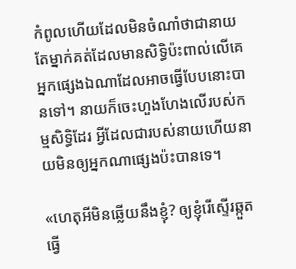កំពូលហើយដែលមិនចំណាំថាជានាយតែម្នាក់គត់ដែលមានសិទ្ធិប៉ះពាល់លើគេអ្នកផ្សេងឯណាដែលអាចធ្វើបែបនោះបានទៅ។ នាយក៏ចេះហួងហែងលើរបស់កម្មសិទ្ធិដែរ អ្វីដែលជារបស់នាយហើយនាយមិនឲ្យអ្នកណាផ្សេងប៉ះបានទេ។

«ហេតុអីមិនឆ្លើយនឹងខ្ញុំ? ឲ្យខ្ញុំរើស្ទើរឆ្កួតធ្វើ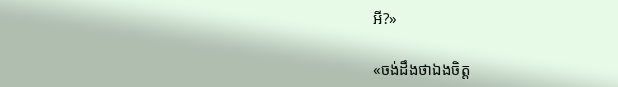អី?»

«ចង់ដឹងថាឯងចិត្ត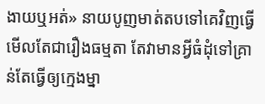ងាយឬអត់» នាយបូញមាត់តបទៅគេវិញធ្វើមើលតែជារឿងធម្មតា តែវាមានអ្វីធំដុំទៅគ្រាន់តែធ្វើឲ្យក្មេងម្នា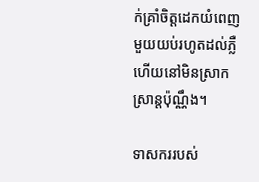ក់គ្រាំចិត្តដេកយំពេញមួយយប់រហូតដល់ភ្លឺហើយនៅមិនស្រាកស្រាន្តប៉ុណ្ណឹង។

ទាសកររបស់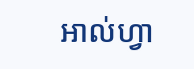អាល់ហ្វា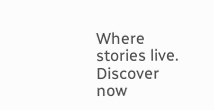Where stories live. Discover now